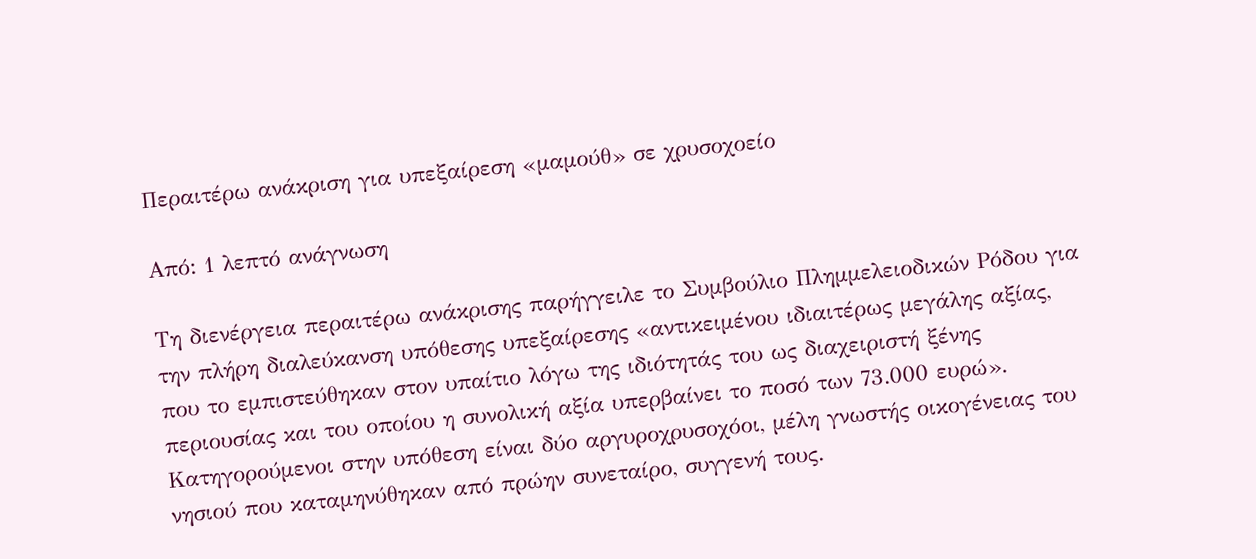Περαιτέρω ανάκριση για υπεξαίρεση «μαμούθ» σε χρυσοχοείο

Από: 1 λεπτό ανάγνωση

Τη διενέργεια περαιτέρω ανάκρισης παρήγγειλε το Συμβούλιο Πλημμελειοδικών Ρόδου για την πλήρη διαλεύκανση υπόθεσης υπεξαίρεσης «αντικειμένου ιδιαιτέρως μεγάλης αξίας, που το εμπιστεύθηκαν στον υπαίτιο λόγω της ιδιότητάς του ως διαχειριστή ξένης περιουσίας και του οποίου η συνολική αξία υπερβαίνει το ποσό των 73.000 ευρώ».
Κατηγορούμενοι στην υπόθεση είναι δύο αργυροχρυσοχόοι, μέλη γνωστής οικογένειας του νησιού που καταμηνύθηκαν από πρώην συνεταίρο, συγγενή τους.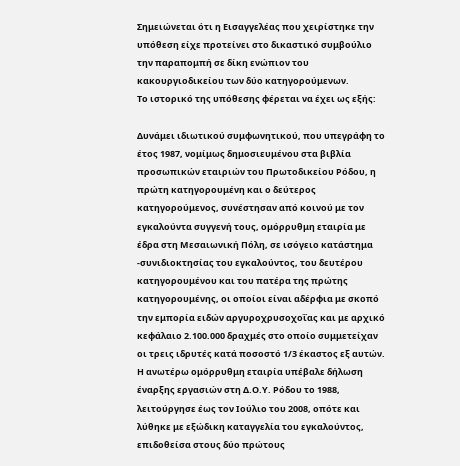Σημειώνεται ότι η Εισαγγελέας που χειρίστηκε την υπόθεση είχε προτείνει στο δικαστικό συμβούλιο την παραπομπή σε δίκη ενώπιον του κακουργιοδικείου των δύο κατηγορούμενων.
Το ιστορικό της υπόθεσης φέρεται να έχει ως εξής:

Δυνάμει ιδιωτικού συμφωνητικού, που υπεγράφη το έτος 1987, νομίμως δημοσιευμένου στα βιβλία προσωπικών εταιριών του Πρωτοδικείου Ρόδου, η πρώτη κατηγορουμένη και ο δεύτερος κατηγορούμενος, συνέστησαν από κοινού με τον εγκαλούντα συγγενή τους, ομόρρυθμη εταιρία με έδρα στη Μεσαιωνική Πόλη, σε ισόγειο κατάστημα -συνιδιοκτησίας του εγκαλούντος, του δευτέρου κατηγορουμένου και του πατέρα της πρώτης κατηγορουμένης, οι οποίοι είναι αδέρφια με σκοπό την εμπορία ειδών αργυροχρυσοχοΐας και με αρχικό κεφάλαιο 2.100.000 δραχμές στο οποίο συμμετείχαν οι τρεις ιδρυτές κατά ποσοστό 1/3 έκαστος εξ αυτών.
Η ανωτέρω ομόρρυθμη εταιρία υπέβαλε δήλωση έναρξης εργασιών στη Δ.Ο.Υ. Ρόδου το 1988, λειτούργησε έως τον Ιούλιο του 2008, οπότε και λύθηκε με εξώδικη καταγγελία του εγκαλούντος, επιδοθείσα στους δύο πρώτους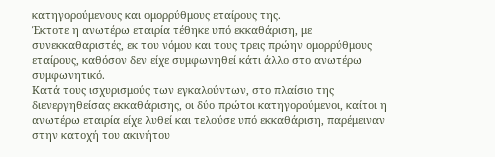κατηγορούμενους και ομορρύθμους εταίρους της.
Έκτοτε η ανωτέρω εταιρία τέθηκε υπό εκκαθάριση, με συνεκκαθαριστές, εκ του νόμου και τους τρεις πρώην ομορρύθμους εταίρους, καθόσον δεν είχε συμφωνηθεί κάτι άλλο στο ανωτέρω συμφωνητικό.
Κατά τους ισχυρισμούς των εγκαλούντων, στο πλαίσιο της διενεργηθείσας εκκαθάρισης, οι δύο πρώτοι κατηγορούμενοι, καίτοι η ανωτέρω εταιρία είχε λυθεί και τελούσε υπό εκκαθάριση, παρέμειναν στην κατοχή του ακινήτου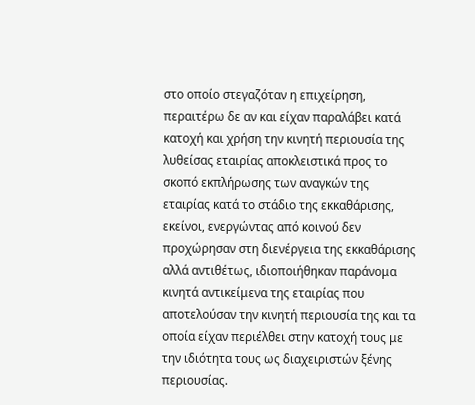στο οποίο στεγαζόταν η επιχείρηση, περαιτέρω δε αν και είχαν παραλάβει κατά κατοχή και χρήση την κινητή περιουσία της λυθείσας εταιρίας αποκλειστικά προς το σκοπό εκπλήρωσης των αναγκών της εταιρίας κατά το στάδιο της εκκαθάρισης, εκείνοι, ενεργώντας από κοινού δεν προχώρησαν στη διενέργεια της εκκαθάρισης αλλά αντιθέτως, ιδιοποιήθηκαν παράνομα κινητά αντικείμενα της εταιρίας που αποτελούσαν την κινητή περιουσία της και τα οποία είχαν περιέλθει στην κατοχή τους με την ιδιότητα τους ως διαχειριστών ξένης περιουσίας.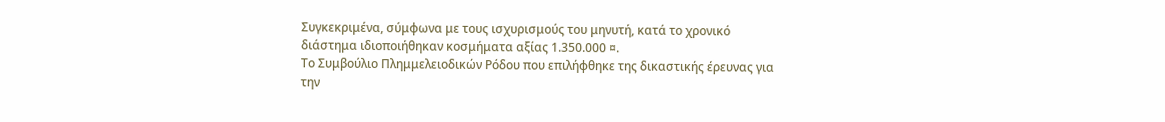Συγκεκριμένα, σύμφωνα με τους ισχυρισμούς του μηνυτή, κατά το χρονικό διάστημα ιδιοποιήθηκαν κοσμήματα αξίας 1.350.000 ¤.
Το Συμβούλιο Πλημμελειοδικών Ρόδου που επιλήφθηκε της δικαστικής έρευνας για την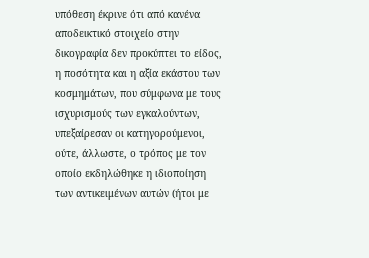υπόθεση έκρινε ότι από κανένα αποδεικτικό στοιχείο στην δικογραφία δεν προκύπτει το είδος, η ποσότητα και η αξία εκάστου των κοσμημάτων, που σύμφωνα με τους ισχυρισμούς των εγκαλούντων, υπεξαίρεσαν οι κατηγορούμενοι, ούτε, άλλωστε, ο τρόπος με τον οποίο εκδηλώθηκε η ιδιοποίηση των αντικειμένων αυτών (ήτοι με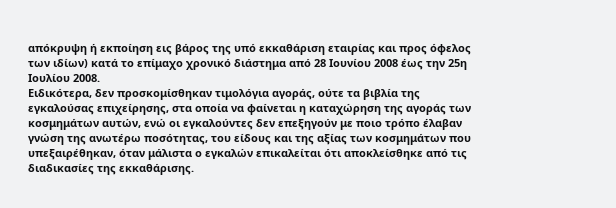απόκρυψη ή εκποίηση εις βάρος της υπό εκκαθάριση εταιρίας και προς όφελος των ιδίων) κατά το επίμαχο χρονικό διάστημα από 28 Ιουνίου 2008 έως την 25η Ιουλίου 2008.
Ειδικότερα, δεν προσκομίσθηκαν τιμολόγια αγοράς, ούτε τα βιβλία της εγκαλούσας επιχείρησης, στα οποία να φαίνεται η καταχώρηση της αγοράς των κοσμημάτων αυτών, ενώ οι εγκαλούντες δεν επεξηγούν με ποιο τρόπο έλαβαν γνώση της ανωτέρω ποσότητας, του είδους και της αξίας των κοσμημάτων που υπεξαιρέθηκαν, όταν μάλιστα ο εγκαλών επικαλείται ότι αποκλείσθηκε από τις διαδικασίες της εκκαθάρισης.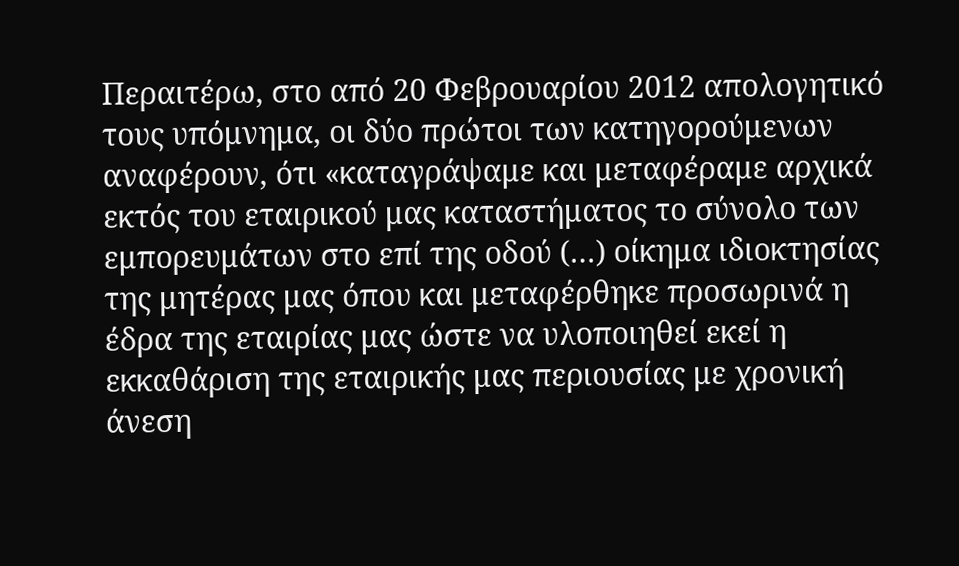Περαιτέρω, στο από 20 Φεβρουαρίου 2012 απολογητικό τους υπόμνημα, οι δύο πρώτοι των κατηγορούμενων αναφέρουν, ότι «καταγράψαμε και μεταφέραμε αρχικά εκτός του εταιρικού μας καταστήματος το σύνολο των εμπορευμάτων στο επί της οδού (…) οίκημα ιδιοκτησίας της μητέρας μας όπου και μεταφέρθηκε προσωρινά η έδρα της εταιρίας μας ώστε να υλοποιηθεί εκεί η εκκαθάριση της εταιρικής μας περιουσίας με χρονική άνεση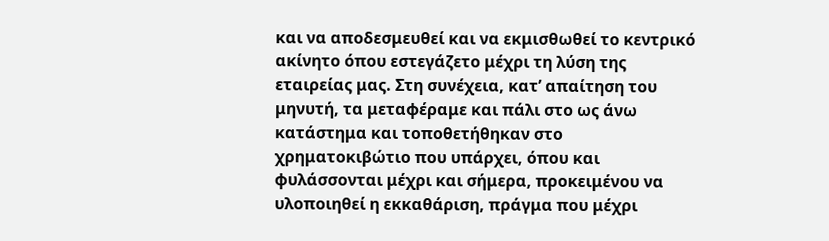και να αποδεσμευθεί και να εκμισθωθεί το κεντρικό ακίνητο όπου εστεγάζετο μέχρι τη λύση της εταιρείας μας. Στη συνέχεια, κατ’ απαίτηση του μηνυτή, τα μεταφέραμε και πάλι στο ως άνω κατάστημα και τοποθετήθηκαν στο χρηματοκιβώτιο που υπάρχει, όπου και φυλάσσονται μέχρι και σήμερα, προκειμένου να υλοποιηθεί η εκκαθάριση, πράγμα που μέχρι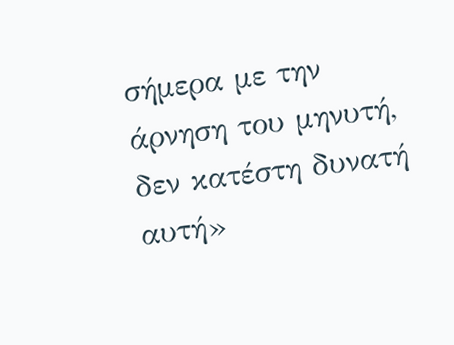σήμερα με την άρνηση του μηνυτή, δεν κατέστη δυνατή αυτή»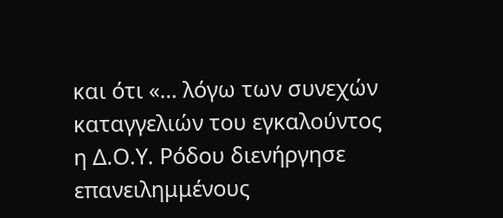και ότι «… λόγω των συνεχών καταγγελιών του εγκαλούντος η Δ.Ο.Υ. Ρόδου διενήργησε επανειλημμένους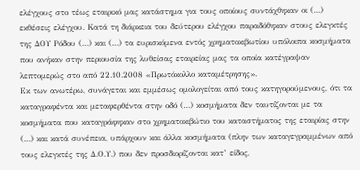ελέγχους στο τέως εταιρικό μας κατάστημα για τους οποίους συντάχθηκαν οι (…) εκθέσεις ελέγχου. Κατά τη διάρκεια του δεύτερου ελέγχου παραδόθηκαν στους ελεγκτές της ΔΟΥ Ρόδου (…) και (…) τα ευρισκόμενα εντός χρηματοκιβωτίου υπόλοιπα κοσμήματα που ανήκαν στην περιουσία της λυθείσας εταιρείας μας τα οποία κατέγραψαν λεπτομερώς στο από 22.10.2008 «Πρωτόκολλο καταμέτρησης».
Εκ των ανωτέρω, συνάγεται και εμμέσως ομολογείται από τους κατηγορούμενους, ότι τα καταγραφέντα και μεταφερθέντα στην οδό (…) κοσμήματα δεν ταυτίζονται με τα κοσμήματα που καταγράφηκαν στο χρηματοκιβώτιο του καταστήματος της εταιρίας στην (…) και κατά συνέπεια, υπάρχουν και άλλα κοσμήματα (πλην των καταγεγραμμένων από τους ελεγκτές της Δ.Ο.Υ.) που δεν προσδιορίζονται κατ’ είδος,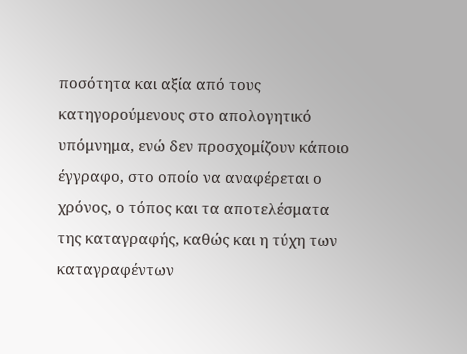ποσότητα και αξία από τους κατηγορούμενους στο απολογητικό υπόμνημα, ενώ δεν προσχομίζουν κάποιο έγγραφο, στο οποίο να αναφέρεται ο χρόνος, ο τόπος και τα αποτελέσματα της καταγραφής, καθώς και η τύχη των καταγραφέντων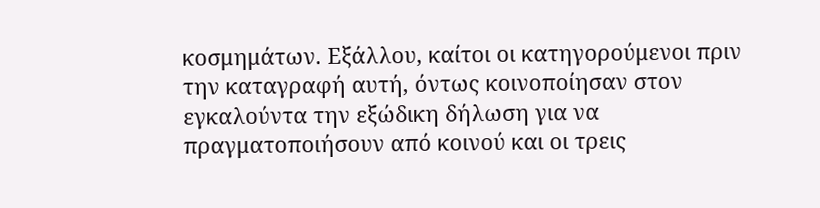κοσμημάτων. Εξάλλου, καίτοι οι κατηγορούμενοι πριν την καταγραφή αυτή, όντως κοινοποίησαν στον εγκαλούντα την εξώδικη δήλωση για να πραγματοποιήσουν από κοινού και οι τρεις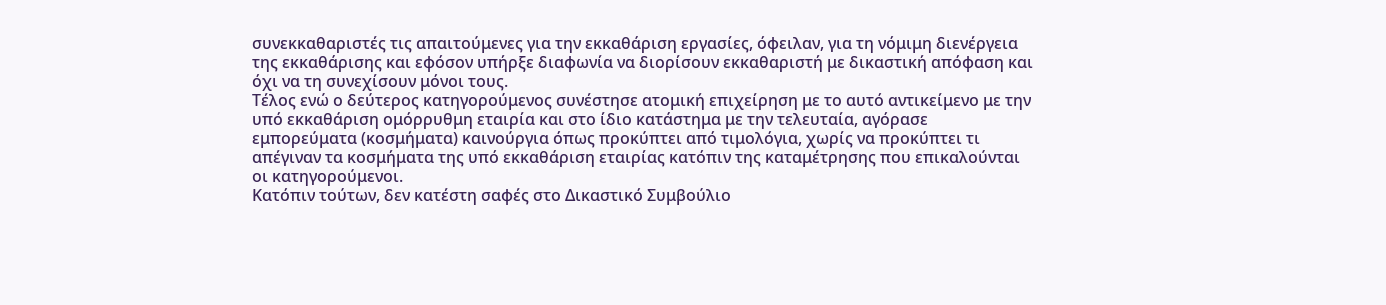συνεκκαθαριστές τις απαιτούμενες για την εκκαθάριση εργασίες, όφειλαν, για τη νόμιμη διενέργεια της εκκαθάρισης και εφόσον υπήρξε διαφωνία να διορίσουν εκκαθαριστή με δικαστική απόφαση και όχι να τη συνεχίσουν μόνοι τους.
Τέλος ενώ ο δεύτερος κατηγορούμενος συνέστησε ατομική επιχείρηση με το αυτό αντικείμενο με την υπό εκκαθάριση ομόρρυθμη εταιρία και στο ίδιο κατάστημα με την τελευταία, αγόρασε εμπορεύματα (κοσμήματα) καινούργια όπως προκύπτει από τιμολόγια, χωρίς να προκύπτει τι απέγιναν τα κοσμήματα της υπό εκκαθάριση εταιρίας κατόπιν της καταμέτρησης που επικαλούνται οι κατηγορούμενοι.
Κατόπιν τούτων, δεν κατέστη σαφές στο Δικαστικό Συμβούλιο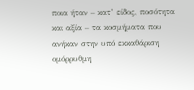ποια ήταν – κατ’ είδος, ποσότητα και αξία – τα κοσμήματα που ανήκαν στην υπό εκκαθάριση ομόρρυθμη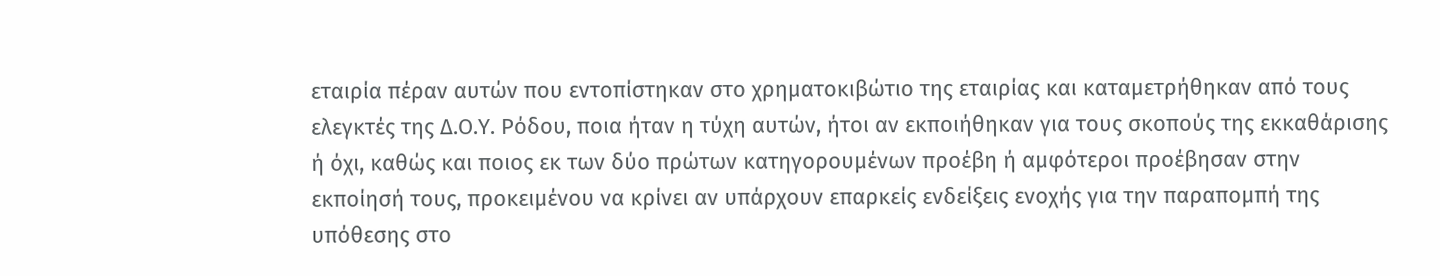εταιρία πέραν αυτών που εντοπίστηκαν στο χρηματοκιβώτιο της εταιρίας και καταμετρήθηκαν από τους ελεγκτές της Δ.Ο.Υ. Ρόδου, ποια ήταν η τύχη αυτών, ήτοι αν εκποιήθηκαν για τους σκοπούς της εκκαθάρισης ή όχι, καθώς και ποιος εκ των δύο πρώτων κατηγορουμένων προέβη ή αμφότεροι προέβησαν στην εκποίησή τους, προκειμένου να κρίνει αν υπάρχουν επαρκείς ενδείξεις ενοχής για την παραπομπή της υπόθεσης στο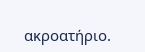ακροατήριο.